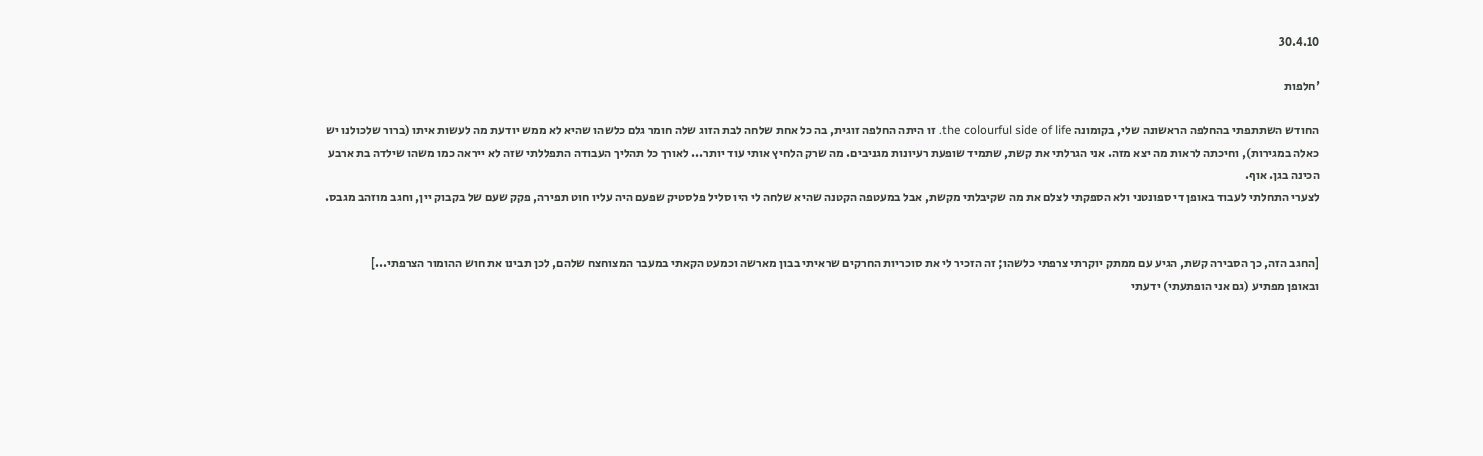30.4.10

'חלפות

החודש השתתפתי בהחלפה הראשונה שלי, בקומונה the colourful side of life. זו היתה החלפה זוגית, בה כל אחת שלחה לבת הזוג שלה חומר גלם כלשהו שהיא לא ממש יודעת מה לעשות איתו (ברור שלכולנו יש כאלה במגירות), וחיכתה לראות מה יצא מזה. אני הגרלתי את קשת, שתמיד שופעת רעיונות מגניבים. מה שרק הלחיץ אותי עוד יותר... לאורך כל תהליך העבודה התפללתי שזה לא ייראה כמו משהו שילדה בת ארבע הכינה בגן. אוף.
לצערי התחלתי לעבוד באופן די ספונטני ולא הספקתי לצלם את מה שקיבלתי מקשת, אבל במעטפה הקטנה שהיא שלחה לי היו סליל פלסטיק שפעם היה עליו חוט תפירה, פקק שעם של בקבוק יין, וחגב מוזהב מגבס.


[החגב הזה, כך הסבירה קשת, הגיע עם ממתק יוקרתי צרפתי כלשהו; זה הזכיר לי את סוכריות החרקים שראיתי בבון מארשה וכמעט הקאתי במעבר המצוחצח שלהם, לכן תבינו את חוש ההומור הצרפתי...]
ובאופן מפתיע (גם אני הופתעתי) ידעתי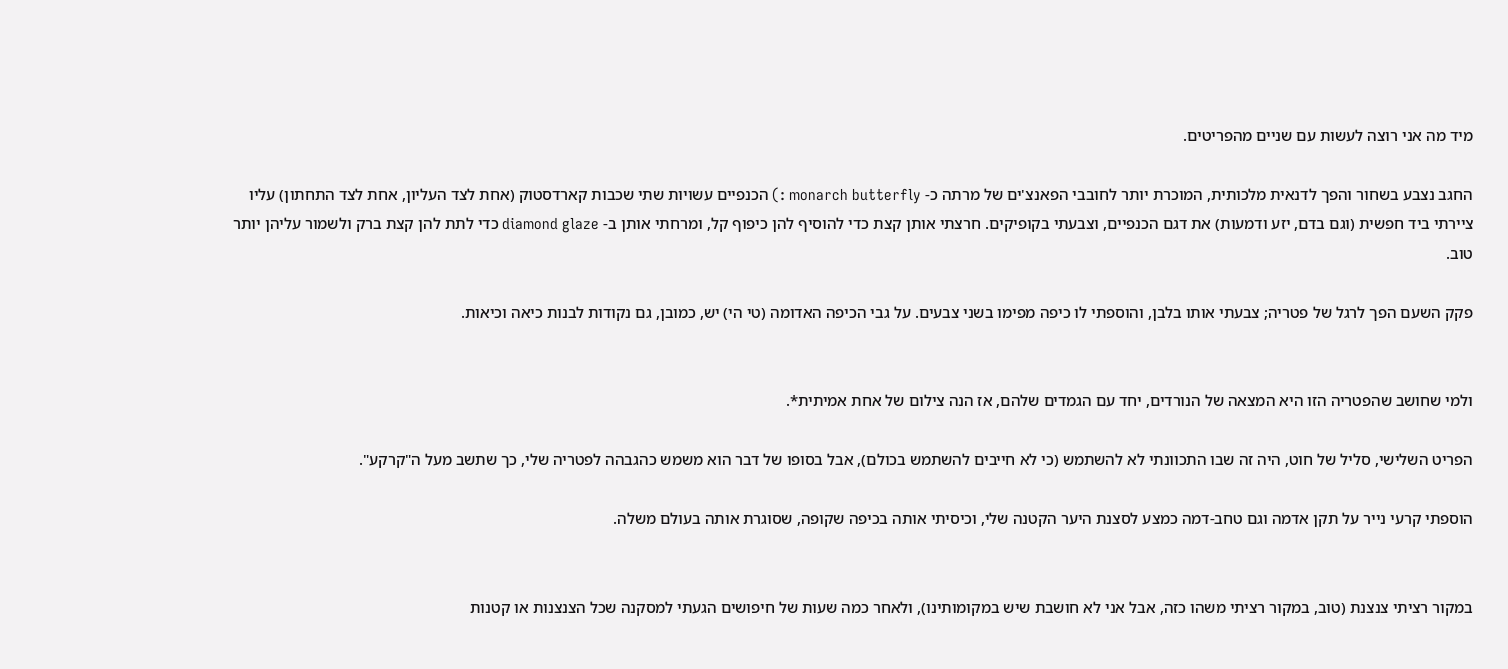מיד מה אני רוצה לעשות עם שניים מהפריטים.

החגב נצבע בשחור והפך לדנאית מלכותית, המוכרת יותר לחובבי הפאנצ'ים של מרתה כ- monarch butterfly :) הכנפיים עשויות שתי שכבות קארדסטוק (אחת לצד העליון, אחת לצד התחתון) עליו ציירתי ביד חפשית (וגם בדם, יזע ודמעות) את דגם הכנפיים, וצבעתי בקופיקים. חרצתי אותן קצת כדי להוסיף להן כיפוף קל, ומרחתי אותן ב- diamond glaze כדי לתת להן קצת ברק ולשמור עליהן יותר טוב.

פקק השעם הפך לרגל של פטריה; צבעתי אותו בלבן, והוספתי לו כיפה מפימו בשני צבעים. על גבי הכיפה האדומה (טי הי) יש, כמובן, גם נקודות לבנות כיאה וכיאות.


ולמי שחושב שהפטריה הזו היא המצאה של הנורדים, יחד עם הגמדים שלהם, אז הנה צילום של אחת אמיתית*.

הפריט השלישי, סליל של חוט, היה זה שבו התכוונתי לא להשתמש (כי לא חייבים להשתמש בכולם), אבל בסופו של דבר הוא משמש כהגבהה לפטריה שלי, כך שתשב מעל ה"קרקע".

הוספתי קרעי נייר על תקן אדמה וגם טחב-דמה כמצע לסצנת היער הקטנה שלי, וכיסיתי אותה בכיפה שקופה, שסוגרת אותה בעולם משלה.


במקור רציתי צנצנת (טוב, במקור רציתי משהו כזה, אבל אני לא חושבת שיש במקומותינו), ולאחר כמה שעות של חיפושים הגעתי למסקנה שכל הצנצנות או קטנות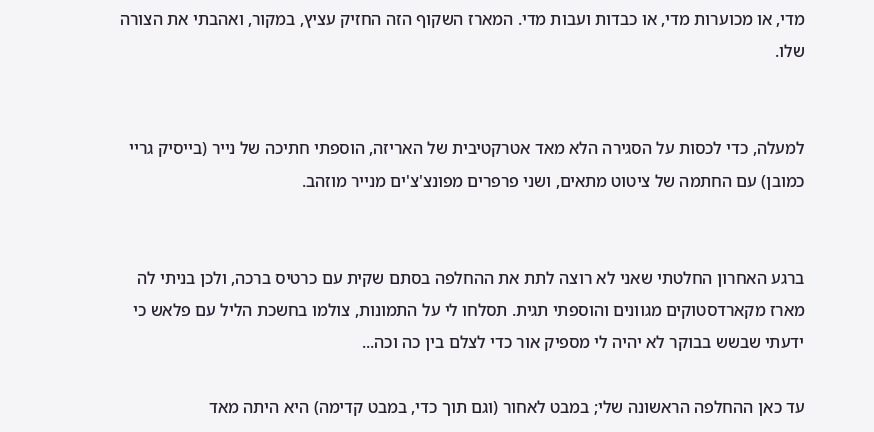מדי, או מכוערות מדי, או כבדות ועבות מדי. המארז השקוף הזה החזיק עציץ, במקור, ואהבתי את הצורה שלו.


למעלה, כדי לכסות על הסגירה הלא מאד אטרקטיבית של האריזה, הוספתי חתיכה של נייר (בייסיק גריי כמובן) עם החתמה של ציטוט מתאים, ושני פרפרים מפונצ'צ'ים מנייר מוזהב.


ברגע האחרון החלטתי שאני לא רוצה לתת את ההחלפה בסתם שקית עם כרטיס ברכה, ולכן בניתי לה מארז מקארדסטוקים מגוונים והוספתי תגית. תסלחו לי על התמונות, צולמו בחשכת הליל עם פלאש כי ידעתי שבשש בבוקר לא יהיה לי מספיק אור כדי לצלם בין כה וכה...

עד כאן ההחלפה הראשונה שלי; במבט לאחור (וגם תוך כדי, במבט קדימה) היא היתה מאד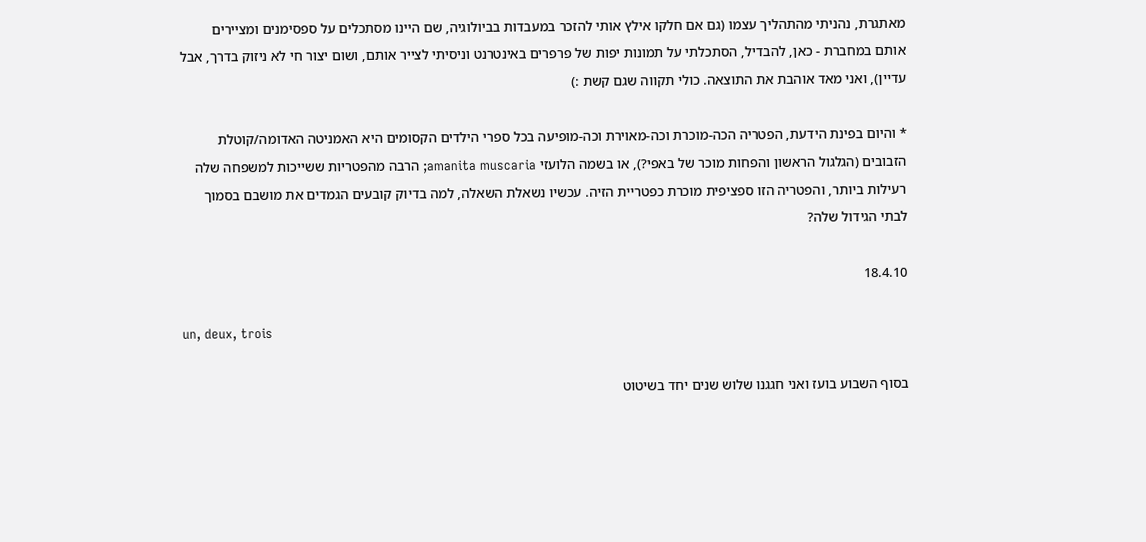מאתגרת, נהניתי מהתהליך עצמו (גם אם חלקו אילץ אותי להזכר במעבדות בביולוגיה, שם היינו מסתכלים על ספסימנים ומציירים אותם במחברת - כאן, להבדיל, הסתכלתי על תמונות יפות של פרפרים באינטרנט וניסיתי לצייר אותם, ושום יצור חי לא ניזוק בדרך, אבל עדיין), ואני מאד אוהבת את התוצאה. כולי תקווה שגם קשת :)

* והיום בפינת הידעת, הפטריה הכה-מוכרת וכה-מאוירת וכה-מופיעה בכל ספרי הילדים הקסומים היא האמניטה האדומה/קוטלת הזבובים (הגלגול הראשון והפחות מוכר של באפי?), או בשמה הלועזי amanita muscaria; הרבה מהפטריות ששייכות למשפחה שלה רעילות ביותר, והפטריה הזו ספציפית מוכרת כפטריית הזיה. עכשיו נשאלת השאלה, למה בדיוק קובעים הגמדים את מושבם בסמוך לבתי הגידול שלה?

18.4.10

un, deux, trois

בסוף השבוע בועז ואני חגגנו שלוש שנים יחד בשיטוט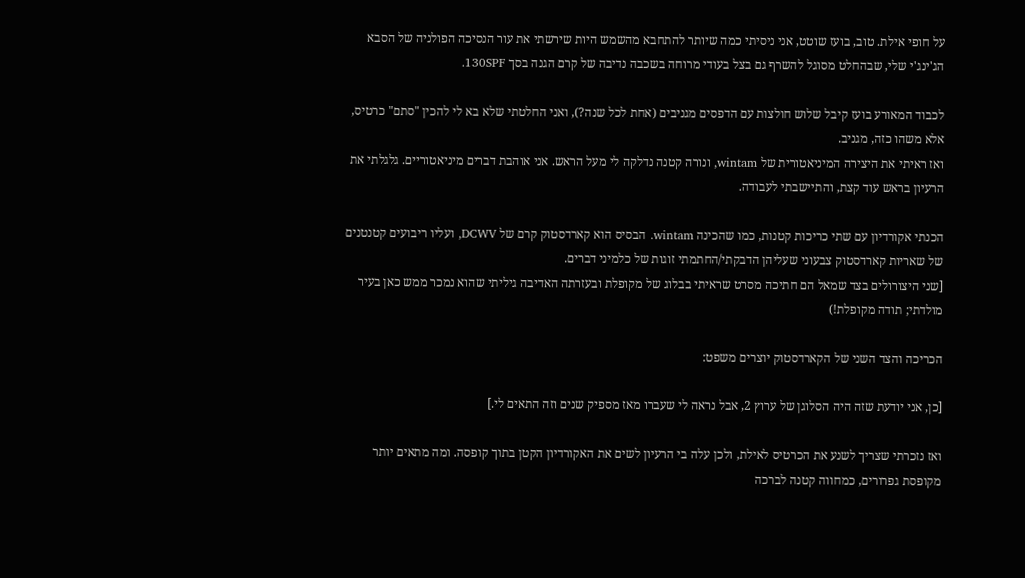על חופי אילת. טוב, בועז שוטט, אני ניסיתי כמה שיותר להתחבא מהשמש היות שירשתי את עור הנסיכה הפולניה של הסבא הג'ינג'י שלי, שבהחלט מסוגל להשרף גם בצל בעודי מרוחה בשכבה נדיבה של קרם הגנה בסך 130SPF.

לכבוד המאורע בועז קיבל שלוש חולצות עם הדפסים מגניבים (אחת לכל שנה?), ואני החלטתי שלא בא לי להכין "סתם" כרטיס, אלא משהו כזה, מגניב.
ואז ראיתי את היצירה המיניאטורית של wintam, ונורה קטנה נדלקה לי מעל הראש. אני אוהבת דברים מיניאטוריים. גלגלתי את הרעיון בראש עוד קצת, והתיישבתי לעבודה.

הכנתי אקורדיון עם שתי כריכות קטנות, כמו שהכינה wintam. הבסיס הוא קארדסטוק קרם של DCWV, ועליו ריבועים קטנטנים של שאריות קארדסטוק צבעוני שעליהן הדבקתי/החתמתי זוגות של כלמיני דברים.
[שני היצורולים בצד שמאל הם חתיכה מסרט שראיתי בבלוג של מקופלת ובעזרתה האדיבה גיליתי שהוא נמכר ממש כאן בעיר מולדתי; תודה מקופלת!)

הכריכה והצד השני של הקארדסטוק יוצרים משפט:

[כן, אני יודעת שזה היה הסלוגן של ערוץ 2, אבל נראה לי שעברו מאז מספיק שנים וזה התאים לי.]

ואז נזכרתי שצריך לשנע את הכרטיס לאילת, ולכן עלה בי הרעיון לשים את האקורדיון הקטן בתוך קופסה. ומה מתאים יותר מקופסת גפרורים, כמחווה קטנה לברכה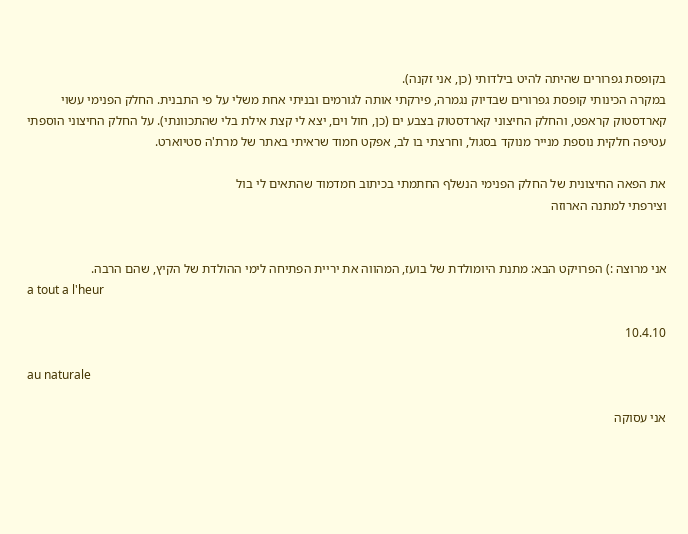בקופסת גפרורים שהיתה להיט בילדותי (כן, אני זקנה).
במקרה הכינותי קופסת גפרורים שבדיוק נגמרה, פירקתי אותה לגורמים ובניתי אחת משלי על פי התבנית. החלק הפנימי עשוי קארדסטוק קראפט, והחלק החיצוני קארדסטוק בצבע ים (כן, חול וים, יצא לי קצת אילת בלי שהתכוונתי). על החלק החיצוני הוספתי עטיפה חלקית נוספת מנייר מנוקד בסגול, וחרצתי בו לב, אפקט חמוד שראיתי באתר של מרת'ה סטיוארט.

את הפאה החיצונית של החלק הפנימי הנשלף החתמתי בכיתוב חמדמוד שהתאים לי בול
וצירפתי למתנה הארוזה


אני מרוצה :) הפרויקט הבא: מתנת היומולדת של בועז, המהווה את יריית הפתיחה לימי ההולדת של הקיץ, שהם הרבה.
a tout a l'heur

10.4.10

au naturale

אני עסוקה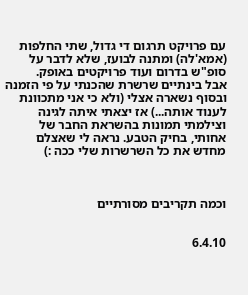עם פרויקט תרגום די גדול, שתי החלפות (אמא'לה) ומתנה לבועז, שלא לדבר על סופ"ש בדרום ועוד פרויקטים באופק.
אבל בינתיים שרשרת שהכנתי על פי הזמנה ובסוף נשארה אצלי (ולא כי אני מתכוונת לענוד אותה...) אז יצאתי איתה לגינה וצילמתי תמונות בהשראת החבר של אחותי, בחיק הטבע. נראה לי שאצלם מחדש את כל השרשרות שלי ככה :)



וכמה תקריבים מסורתיים


6.4.10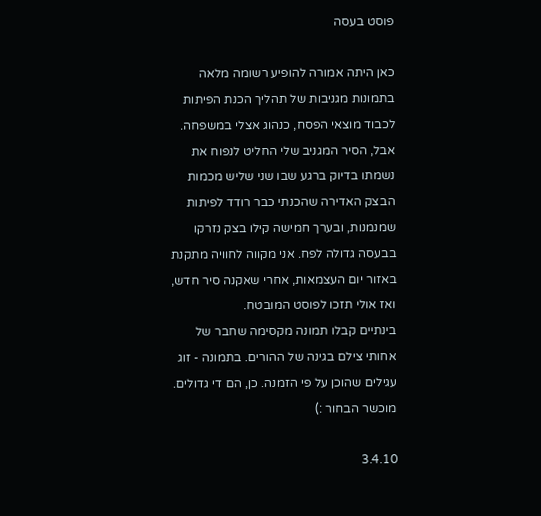פוסט בעסה

כאן היתה אמורה להופיע רשומה מלאה בתמונות מגניבות של תהליך הכנת הפיתות לכבוד מוצאי הפסח, כנהוג אצלי במשפחה. אבל, הסיר המגניב שלי החליט לנפוח את נשמתו בדיוק ברגע שבו שני שליש מכמות הבצק האדירה שהכנתי כבר רודד לפיתות שמנמנות, ובערך חמישה קילו בצק נזרקו בבעסה גדולה לפח. אני מקווה לחוויה מתקנת באזור יום העצמאות, אחרי שאקנה סיר חדש, ואז אולי תזכו לפוסט המובטח.
בינתיים קבלו תמונה מקסימה שחבר של אחותי צילם בגינה של ההורים. בתמונה - זוג עגילים שהוכן על פי הזמנה. כן, הם די גדולים.
מוכשר הבחור :)

3.4.10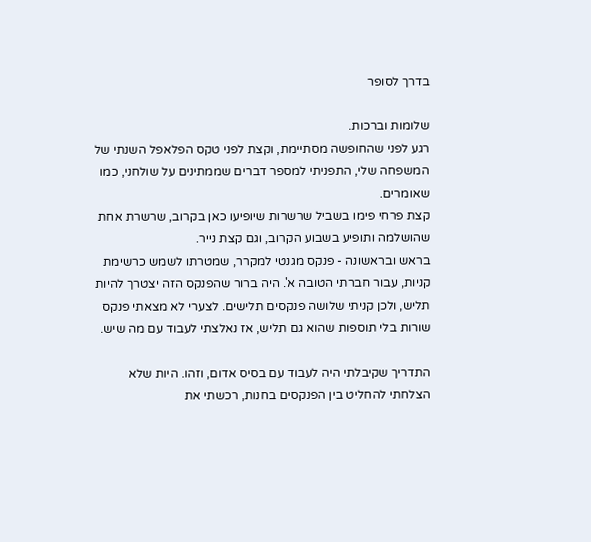בדרך לסופר

שלומות וברכות.
רגע לפני שהחופשה מסתיימת, וקצת לפני טקס הפלאפל השנתי של המשפחה שלי, התפניתי למספר דברים שממתינים על שולחני, כמו שאומרים.
קצת פרחי פימו בשביל שרשרות שיופיעו כאן בקרוב, שרשרת אחת שהושלמה ותופיע בשבוע הקרוב, וגם קצת נייר.
בראש ובראשונה - פנקס מגנטי למקרר, שמטרתו לשמש כרשימת קניות, עבור חברתי הטובה א'. היה ברור שהפנקס הזה יצטרך להיות תליש, ולכן קניתי שלושה פנקסים תלישים. לצערי לא מצאתי פנקס שורות בלי תוספות שהוא גם תליש, אז נאלצתי לעבוד עם מה שיש.

התדריך שקיבלתי היה לעבוד עם בסיס אדום, וזהו. היות שלא הצלחתי להחליט בין הפנקסים בחנות, רכשתי את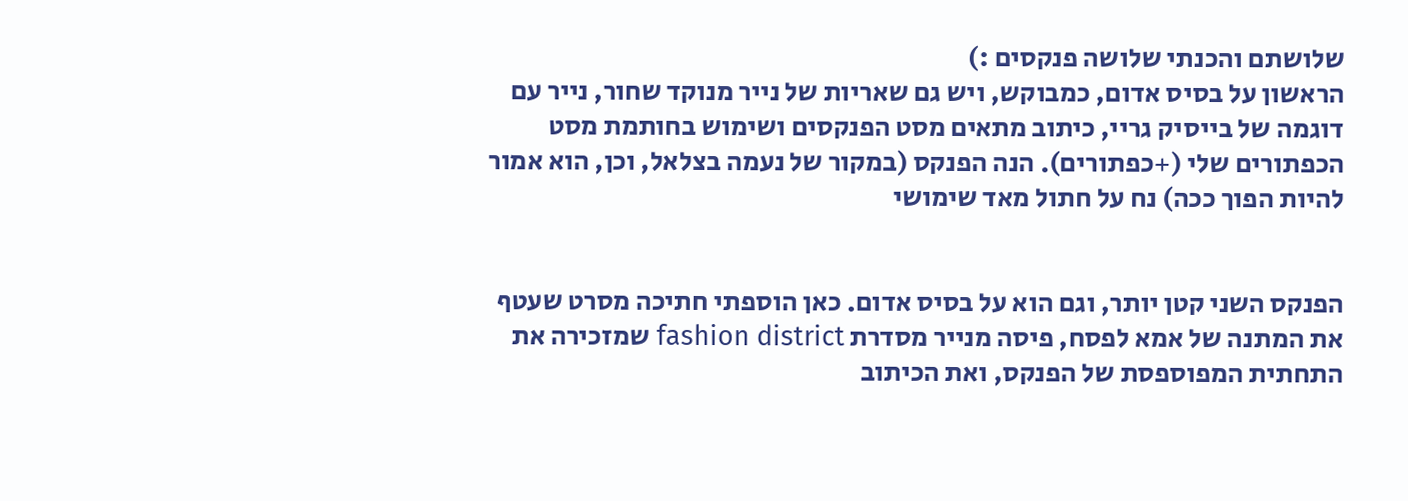שלושתם והכנתי שלושה פנקסים :)
הראשון על בסיס אדום, כמבוקש, ויש גם שאריות של נייר מנוקד שחור, נייר עם דוגמה של בייסיק גריי, כיתוב מתאים מסט הפנקסים ושימוש בחותמת מסט הכפתורים שלי (+כפתורים). הנה הפנקס (במקור של נעמה בצלאל, וכן, הוא אמור להיות הפוך ככה) נח על חתול מאד שימושי


הפנקס השני קטן יותר, וגם הוא על בסיס אדום. כאן הוספתי חתיכה מסרט שעטף את המתנה של אמא לפסח, פיסה מנייר מסדרת fashion district שמזכירה את התחתית המפוספסת של הפנקס, ואת הכיתוב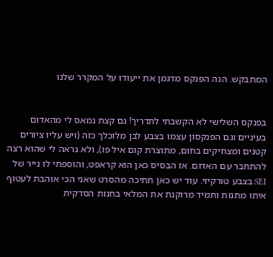המתבקש. הנה הפנקס מדגמן את ייעודו על המקרר שלנו


בפנקס השלישי לא הקשבתי לתדריך! גם קצת נמאס לי מהאדום בעיניים וגם הפנקסון עצמו בצבע לבן מלוכלך כזה (ויש עליו ציורים קטנים ומצחיקים בחום, מתוצרת קום איל פו), ולא נראה לי שהוא רצה להתחבר עם האדום. אז הבסיס כאן הוא קראפט, והוספתי לו נייר של SEI בצבע טורקיזי. עוד יש כאן חתיכה מהסרט שאני הכי אוהבת לעטוף איתו מתנות ותמיד מרוקנת את המלאי בחנות הסדקית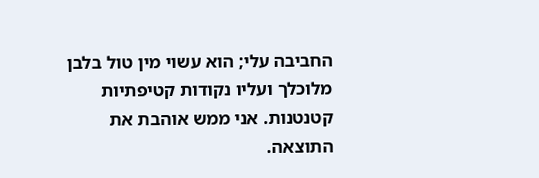החביבה עלי; הוא עשוי מין טול בלבן מלוכלך ועליו נקודות קטיפתיות קטנטנות. אני ממש אוהבת את התוצאה.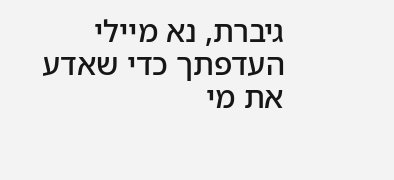גיברת, נא מיילי העדפתך כדי שאדע את מי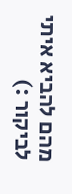מהם להביא איתי לביקור :)